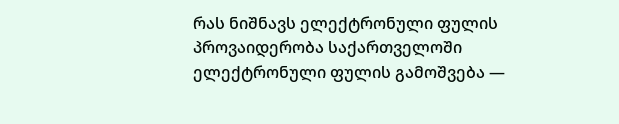რას ნიშნავს ელექტრონული ფულის პროვაიდერობა საქართველოში
ელექტრონული ფულის გამოშვება —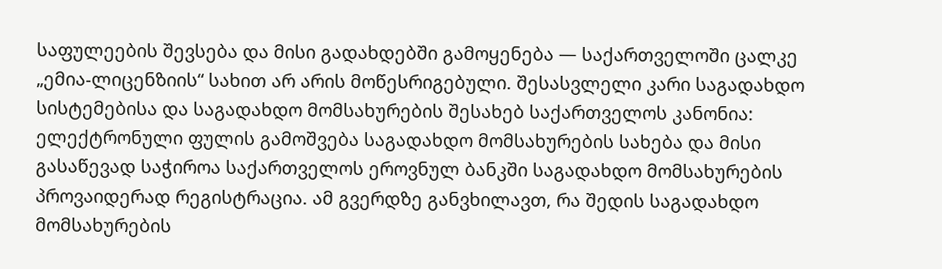საფულეების შევსება და მისი გადახდებში გამოყენება — საქართველოში ცალკე „ემია-ლიცენზიის“ სახით არ არის მოწესრიგებული. შესასვლელი კარი საგადახდო სისტემებისა და საგადახდო მომსახურების შესახებ საქართველოს კანონია: ელექტრონული ფულის გამოშვება საგადახდო მომსახურების სახება და მისი გასაწევად საჭიროა საქართველოს ეროვნულ ბანკში საგადახდო მომსახურების პროვაიდერად რეგისტრაცია. ამ გვერდზე განვხილავთ, რა შედის საგადახდო მომსახურების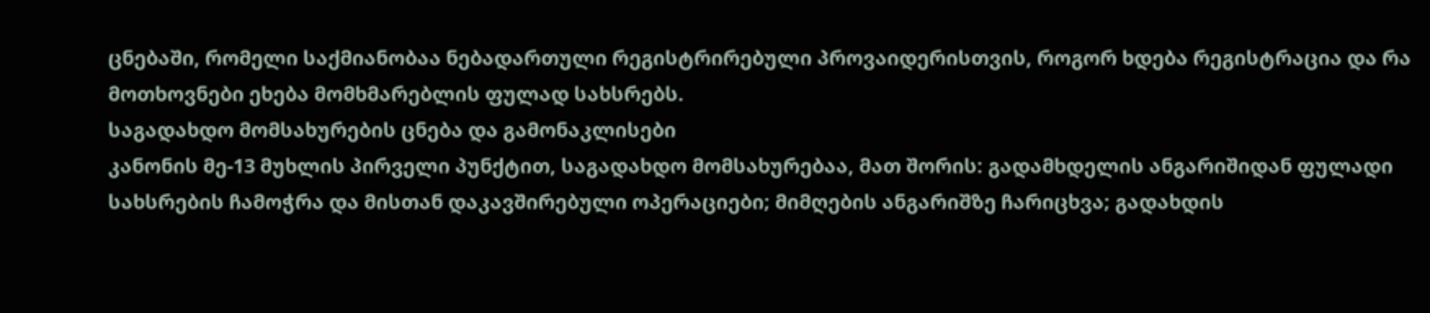ცნებაში, რომელი საქმიანობაა ნებადართული რეგისტრირებული პროვაიდერისთვის, როგორ ხდება რეგისტრაცია და რა მოთხოვნები ეხება მომხმარებლის ფულად სახსრებს.
საგადახდო მომსახურების ცნება და გამონაკლისები
კანონის მე-13 მუხლის პირველი პუნქტით, საგადახდო მომსახურებაა, მათ შორის: გადამხდელის ანგარიშიდან ფულადი სახსრების ჩამოჭრა და მისთან დაკავშირებული ოპერაციები; მიმღების ანგარიშზე ჩარიცხვა; გადახდის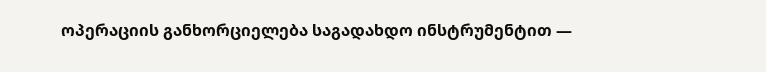ოპერაციის განხორციელება საგადახდო ინსტრუმენტით —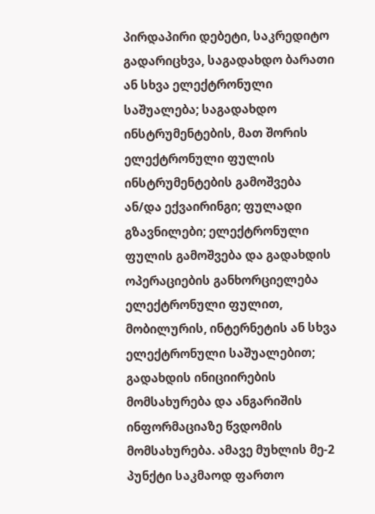პირდაპირი დებეტი, საკრედიტო გადარიცხვა, საგადახდო ბარათი ან სხვა ელექტრონული საშუალება; საგადახდო ინსტრუმენტების, მათ შორის ელექტრონული ფულის ინსტრუმენტების გამოშვება ან/და ექვაირინგი; ფულადი გზავნილები; ელექტრონული ფულის გამოშვება და გადახდის ოპერაციების განხორციელება ელექტრონული ფულით, მობილურის, ინტერნეტის ან სხვა ელექტრონული საშუალებით; გადახდის ინიციირების მომსახურება და ანგარიშის ინფორმაციაზე წვდომის მომსახურება. ამავე მუხლის მე-2 პუნქტი საკმაოდ ფართო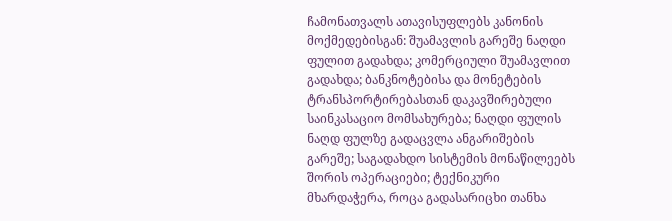ჩამონათვალს ათავისუფლებს კანონის მოქმედებისგან: შუამავლის გარეშე ნაღდი ფულით გადახდა; კომერციული შუამავლით გადახდა; ბანკნოტებისა და მონეტების ტრანსპორტირებასთან დაკავშირებული საინკასაციო მომსახურება; ნაღდი ფულის ნაღდ ფულზე გადაცვლა ანგარიშების გარეშე; საგადახდო სისტემის მონაწილეებს შორის ოპერაციები; ტექნიკური მხარდაჭერა, როცა გადასარიცხი თანხა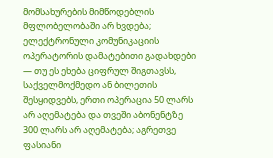მომსახურების მიმწოდებლის მფლობელობაში არ ხვდება; ელექტრონული კომუნიკაციის ოპერატორის დამატებითი გადახდები — თუ ეს ეხება ციფრულ შიგთავსს, საქველმოქმედო ან ბილეთის შესყიდვებს, ერთი ოპერაცია 50 ლარს არ აღემატება და თვეში აბონენტზე 300 ლარს არ აღემატება; აგრეთვე ფასიანი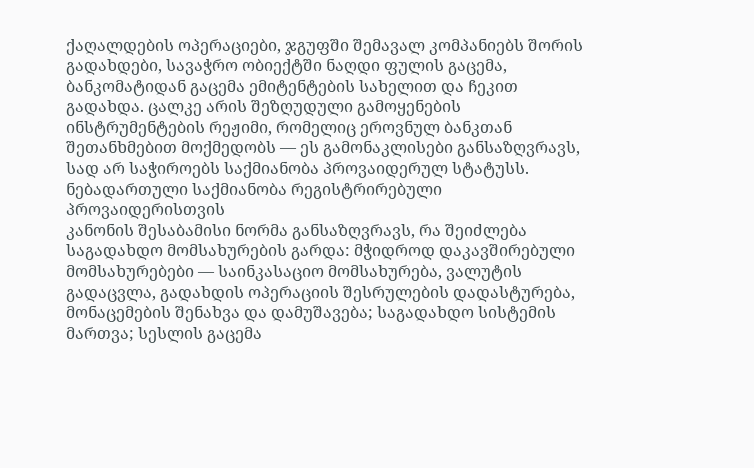ქაღალდების ოპერაციები, ჯგუფში შემავალ კომპანიებს შორის გადახდები, სავაჭრო ობიექტში ნაღდი ფულის გაცემა, ბანკომატიდან გაცემა ემიტენტების სახელით და ჩეკით გადახდა. ცალკე არის შეზღუდული გამოყენების ინსტრუმენტების რეჟიმი, რომელიც ეროვნულ ბანკთან შეთანხმებით მოქმედობს — ეს გამონაკლისები განსაზღვრავს, სად არ საჭიროებს საქმიანობა პროვაიდერულ სტატუსს.
ნებადართული საქმიანობა რეგისტრირებული პროვაიდერისთვის
კანონის შესაბამისი ნორმა განსაზღვრავს, რა შეიძლება საგადახდო მომსახურების გარდა: მჭიდროდ დაკავშირებული მომსახურებები — საინკასაციო მომსახურება, ვალუტის გადაცვლა, გადახდის ოპერაციის შესრულების დადასტურება, მონაცემების შენახვა და დამუშავება; საგადახდო სისტემის მართვა; სესლის გაცემა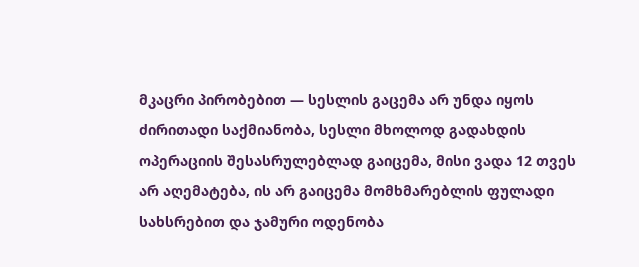მკაცრი პირობებით — სესლის გაცემა არ უნდა იყოს ძირითადი საქმიანობა, სესლი მხოლოდ გადახდის ოპერაციის შესასრულებლად გაიცემა, მისი ვადა 12 თვეს არ აღემატება, ის არ გაიცემა მომხმარებლის ფულადი სახსრებით და ჯამური ოდენობა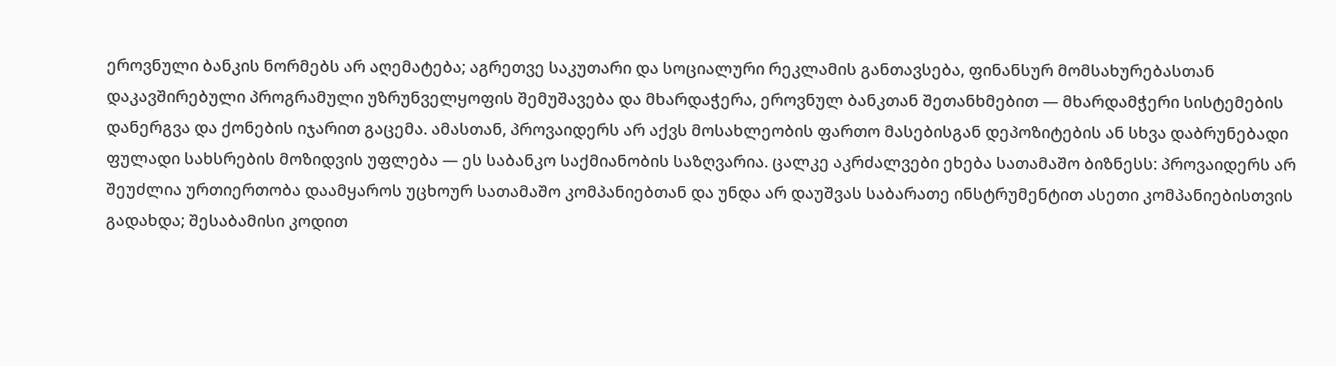ეროვნული ბანკის ნორმებს არ აღემატება; აგრეთვე საკუთარი და სოციალური რეკლამის განთავსება, ფინანსურ მომსახურებასთან დაკავშირებული პროგრამული უზრუნველყოფის შემუშავება და მხარდაჭერა, ეროვნულ ბანკთან შეთანხმებით — მხარდამჭერი სისტემების დანერგვა და ქონების იჯარით გაცემა. ამასთან, პროვაიდერს არ აქვს მოსახლეობის ფართო მასებისგან დეპოზიტების ან სხვა დაბრუნებადი ფულადი სახსრების მოზიდვის უფლება — ეს საბანკო საქმიანობის საზღვარია. ცალკე აკრძალვები ეხება სათამაშო ბიზნესს: პროვაიდერს არ შეუძლია ურთიერთობა დაამყაროს უცხოურ სათამაშო კომპანიებთან და უნდა არ დაუშვას საბარათე ინსტრუმენტით ასეთი კომპანიებისთვის გადახდა; შესაბამისი კოდით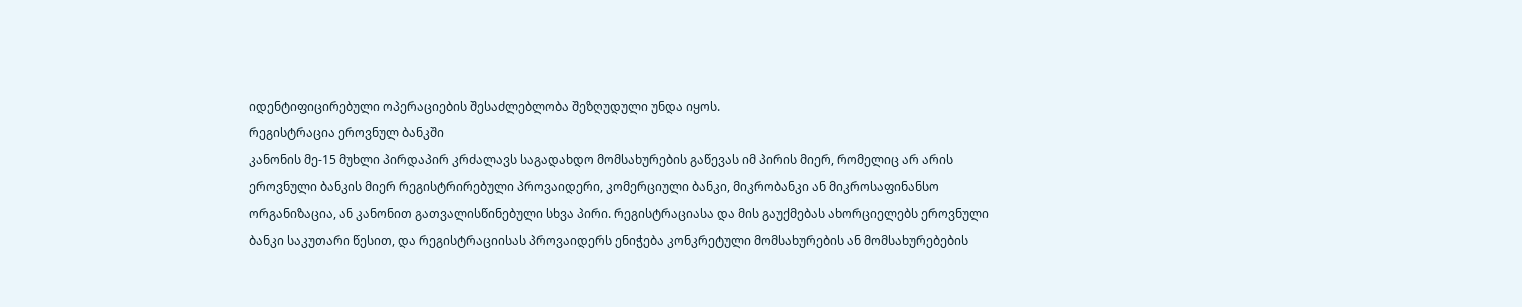იდენტიფიცირებული ოპერაციების შესაძლებლობა შეზღუდული უნდა იყოს.
რეგისტრაცია ეროვნულ ბანკში
კანონის მე-15 მუხლი პირდაპირ კრძალავს საგადახდო მომსახურების გაწევას იმ პირის მიერ, რომელიც არ არის ეროვნული ბანკის მიერ რეგისტრირებული პროვაიდერი, კომერციული ბანკი, მიკრობანკი ან მიკროსაფინანსო ორგანიზაცია, ან კანონით გათვალისწინებული სხვა პირი. რეგისტრაციასა და მის გაუქმებას ახორციელებს ეროვნული ბანკი საკუთარი წესით, და რეგისტრაციისას პროვაიდერს ენიჭება კონკრეტული მომსახურების ან მომსახურებების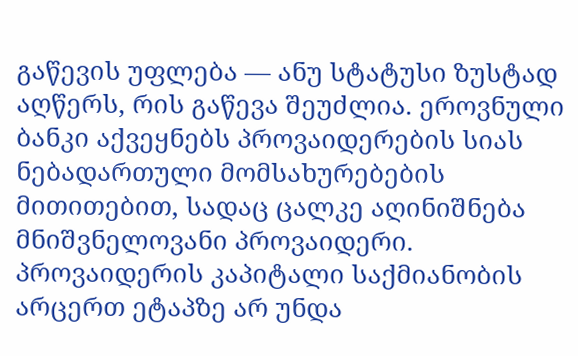გაწევის უფლება — ანუ სტატუსი ზუსტად აღწერს, რის გაწევა შეუძლია. ეროვნული ბანკი აქვეყნებს პროვაიდერების სიას ნებადართული მომსახურებების მითითებით, სადაც ცალკე აღინიშნება მნიშვნელოვანი პროვაიდერი. პროვაიდერის კაპიტალი საქმიანობის არცერთ ეტაპზე არ უნდა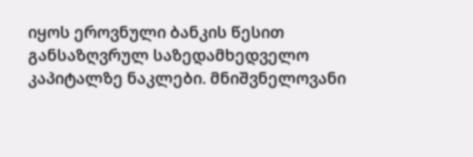იყოს ეროვნული ბანკის წესით განსაზღვრულ საზედამხედველო კაპიტალზე ნაკლები. მნიშვნელოვანი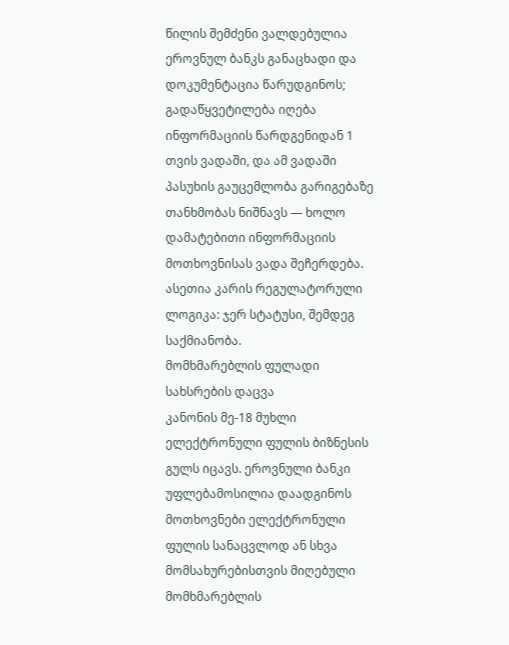წილის შემძენი ვალდებულია ეროვნულ ბანკს განაცხადი და დოკუმენტაცია წარუდგინოს; გადაწყვეტილება იღება ინფორმაციის წარდგენიდან 1 თვის ვადაში, და ამ ვადაში პასუხის გაუცემლობა გარიგებაზე თანხმობას ნიშნავს — ხოლო დამატებითი ინფორმაციის მოთხოვნისას ვადა შეჩერდება. ასეთია კარის რეგულატორული ლოგიკა: ჯერ სტატუსი, შემდეგ საქმიანობა.
მომხმარებლის ფულადი სახსრების დაცვა
კანონის მე-18 მუხლი ელექტრონული ფულის ბიზნესის გულს იცავს. ეროვნული ბანკი უფლებამოსილია დაადგინოს მოთხოვნები ელექტრონული ფულის სანაცვლოდ ან სხვა მომსახურებისთვის მიღებული მომხმარებლის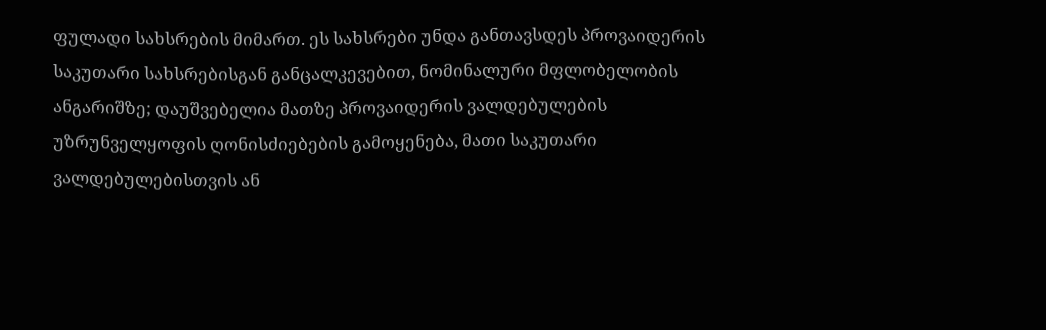ფულადი სახსრების მიმართ. ეს სახსრები უნდა განთავსდეს პროვაიდერის საკუთარი სახსრებისგან განცალკევებით, ნომინალური მფლობელობის ანგარიშზე; დაუშვებელია მათზე პროვაიდერის ვალდებულების უზრუნველყოფის ღონისძიებების გამოყენება, მათი საკუთარი ვალდებულებისთვის ან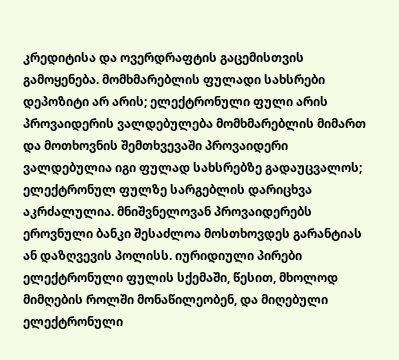კრედიტისა და ოვერდრაფტის გაცემისთვის გამოყენება. მომხმარებლის ფულადი სახსრები დეპოზიტი არ არის; ელექტრონული ფული არის პროვაიდერის ვალდებულება მომხმარებლის მიმართ და მოთხოვნის შემთხვევაში პროვაიდერი ვალდებულია იგი ფულად სახსრებზე გადაუცვალოს; ელექტრონულ ფულზე სარგებლის დარიცხვა აკრძალულია. მნიშვნელოვან პროვაიდერებს ეროვნული ბანკი შესაძლოა მოსთხოვდეს გარანტიას ან დაზღვევის პოლისს. იურიდიული პირები ელექტრონული ფულის სქემაში, წესით, მხოლოდ მიმღების როლში მონაწილეობენ, და მიღებული ელექტრონული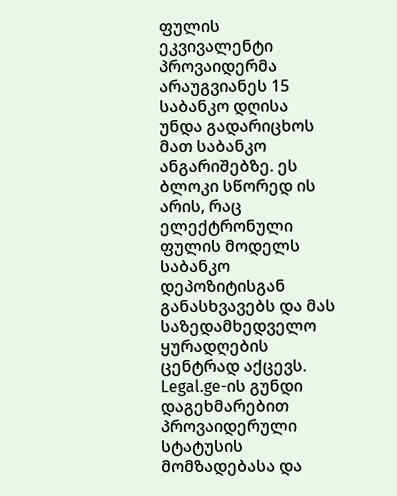ფულის ეკვივალენტი პროვაიდერმა არაუგვიანეს 15 საბანკო დღისა უნდა გადარიცხოს მათ საბანკო ანგარიშებზე. ეს ბლოკი სწორედ ის არის, რაც ელექტრონული ფულის მოდელს საბანკო დეპოზიტისგან განასხვავებს და მას საზედამხედველო ყურადღების ცენტრად აქცევს. Legal.ge-ის გუნდი დაგეხმარებით პროვაიდერული სტატუსის მომზადებასა და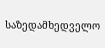საზედამხედველო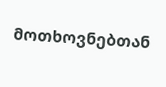მოთხოვნებთან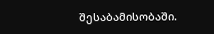შესაბამისობაში.